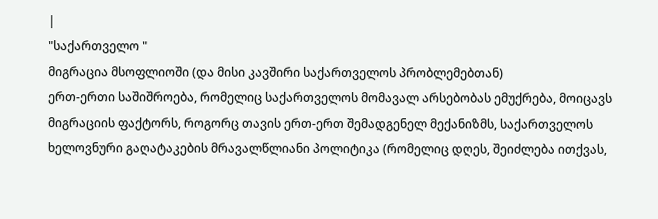|
"საქართველო "
მიგრაცია მსოფლიოში (და მისი კავშირი საქართველოს პრობლემებთან)
ერთ-ერთი საშიშროება, რომელიც საქართველოს მომავალ არსებობას ემუქრება, მოიცავს მიგრაციის ფაქტორს, როგორც თავის ერთ-ერთ შემადგენელ მექანიზმს, საქართველოს ხელოვნური გაღატაკების მრავალწლიანი პოლიტიკა (რომელიც დღეს, შეიძლება ითქვას,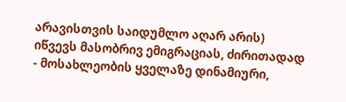არავისთვის საიდუმლო აღარ არის) იწვევს მასობრივ ემიგრაციას, ძირითადად - მოსახლეობის ყველაზე დინამიური,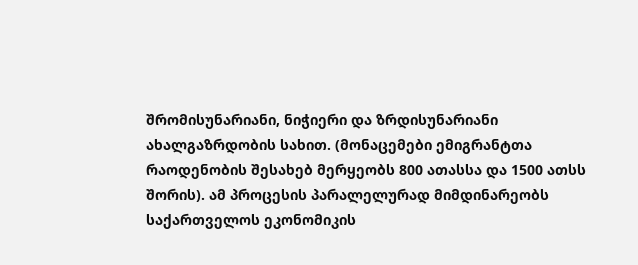შრომისუნარიანი, ნიჭიერი და ზრდისუნარიანი ახალგაზრდობის სახით. (მონაცემები ემიგრანტთა რაოდენობის შესახებ მერყეობს 800 ათასსა და 1500 ათსს შორის). ამ პროცესის პარალელურად მიმდინარეობს საქართველოს ეკონომიკის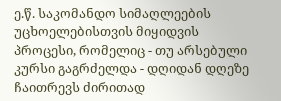ე.წ. საკომანდო სიმაღლეების უცხოელებისთვის მიყიდვის პროცესი, რომელიც - თუ არსებული კურსი გაგრძელდა - დღიდან დღეზე ჩაითრევს ძირითად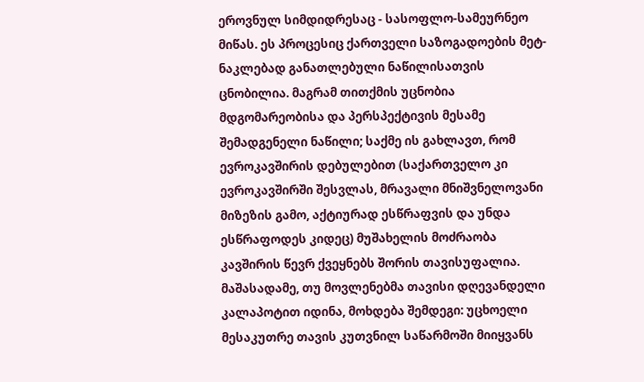ეროვნულ სიმდიდრესაც - სასოფლო-სამეურნეო მიწას. ეს პროცესიც ქართველი საზოგადოების მეტ-ნაკლებად განათლებული ნაწილისათვის ცნობილია. მაგრამ თითქმის უცნობია მდგომარეობისა და პერსპექტივის მესამე შემადგენელი ნაწილი; საქმე ის გახლავთ, რომ ევროკავშირის დებულებით (საქართველო კი ევროკავშირში შესვლას, მრავალი მნიშვნელოვანი მიზეზის გამო, აქტიურად ესწრაფვის და უნდა ესწრაფოდეს კიდეც) მუშახელის მოძრაობა კავშირის წევრ ქვეყნებს შორის თავისუფალია. მაშასადამე, თუ მოვლენებმა თავისი დღევანდელი კალაპოტით იდინა, მოხდება შემდეგი: უცხოელი მესაკუთრე თავის კუთვნილ საწარმოში მიიყვანს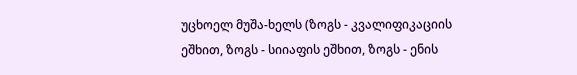უცხოელ მუშა-ხელს (ზოგს - კვალიფიკაციის ეშხით, ზოგს - სიიაფის ეშხით, ზოგს - ენის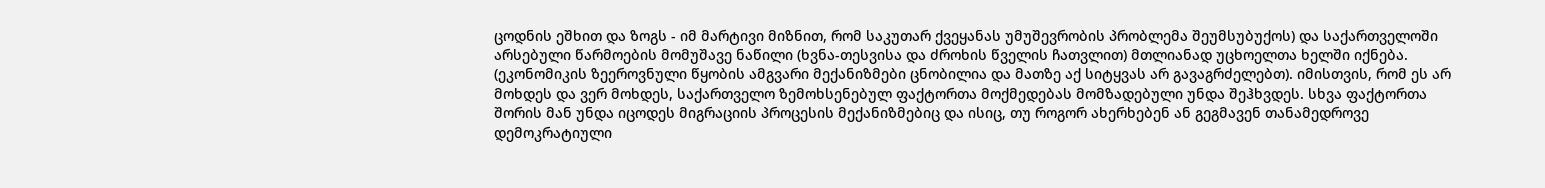ცოდნის ეშხით და ზოგს - იმ მარტივი მიზნით, რომ საკუთარ ქვეყანას უმუშევრობის პრობლემა შეუმსუბუქოს) და საქართველოში არსებული წარმოების მომუშავე ნაწილი (ხვნა-თესვისა და ძროხის წველის ჩათვლით) მთლიანად უცხოელთა ხელში იქნება. (ეკონომიკის ზეეროვნული წყობის ამგვარი მექანიზმები ცნობილია და მათზე აქ სიტყვას არ გავაგრძელებთ). იმისთვის, რომ ეს არ მოხდეს და ვერ მოხდეს, საქართველო ზემოხსენებულ ფაქტორთა მოქმედებას მომზადებული უნდა შეჰხვდეს. სხვა ფაქტორთა შორის მან უნდა იცოდეს მიგრაციის პროცესის მექანიზმებიც და ისიც, თუ როგორ ახერხებენ ან გეგმავენ თანამედროვე დემოკრატიული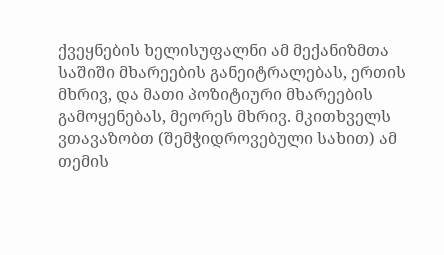ქვეყნების ხელისუფალნი ამ მექანიზმთა საშიში მხარეების განეიტრალებას, ერთის მხრივ, და მათი პოზიტიური მხარეების გამოყენებას, მეორეს მხრივ. მკითხველს ვთავაზობთ (შემჭიდროვებული სახით) ამ თემის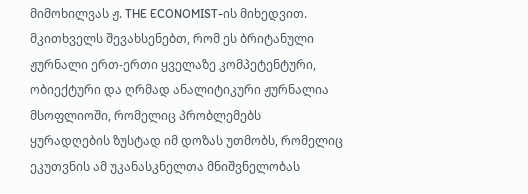მიმოხილვას ჟ. THE ECONOMIST-ის მიხედვით. მკითხველს შევახსენებთ, რომ ეს ბრიტანული ჟურნალი ერთ-ერთი ყველაზე კომპეტენტური, ობიექტური და ღრმად ანალიტიკური ჟურნალია მსოფლიოში, რომელიც პრობლემებს ყურადღების ზუსტად იმ დოზას უთმობს, რომელიც ეკუთვნის ამ უკანასკნელთა მნიშვნელობას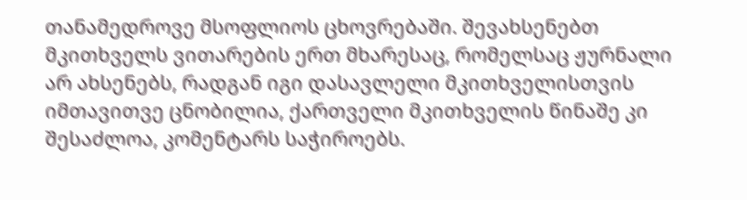თანამედროვე მსოფლიოს ცხოვრებაში. შევახსენებთ მკითხველს ვითარების ერთ მხარესაც, რომელსაც ჟურნალი არ ახსენებს, რადგან იგი დასავლელი მკითხველისთვის იმთავითვე ცნობილია, ქართველი მკითხველის წინაშე კი შესაძლოა, კომენტარს საჭიროებს.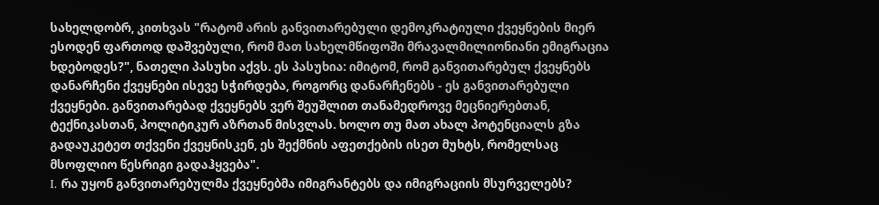სახელდობრ, კითხვას "რატომ არის განვითარებული დემოკრატიული ქვეყნების მიერ ესოდენ ფართოდ დაშვებული, რომ მათ სახელმწიფოში მრავალმილიონიანი ემიგრაცია ხდებოდეს?", ნათელი პასუხი აქვს. ეს პასუხია: იმიტომ, რომ განვითარებულ ქვეყნებს დანარჩენი ქვეყნები ისევე სჭირდება, როგორც დანარჩენებს - ეს განვითარებული ქვეყნები. განვითარებად ქვეყნებს ვერ შეუშლით თანამედროვე მეცნიერებთან, ტექნიკასთან, პოლიტიკურ აზრთან მისვლას. ხოლო თუ მათ ახალ პოტენციალს გზა გადაუკეტეთ თქვენი ქვეყნისკენ, ეს შექმნის აფეთქების ისეთ მუხტს, რომელსაც მსოფლიო წესრიგი გადაჰყვება".
I. რა უყონ განვითარებულმა ქვეყნებმა იმიგრანტებს და იმიგრაციის მსურველებს?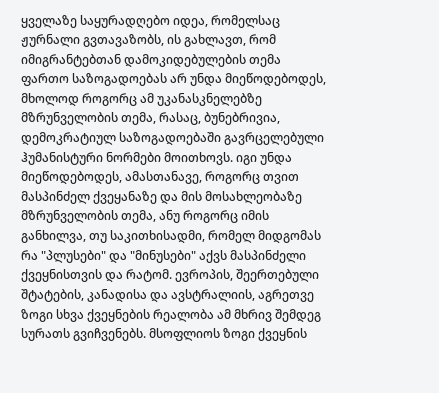ყველაზე საყურადღებო იდეა, რომელსაც ჟურნალი გვთავაზობს, ის გახლავთ, რომ იმიგრანტებთან დამოკიდებულების თემა ფართო საზოგადოებას არ უნდა მიეწოდებოდეს, მხოლოდ როგორც ამ უკანასკნელებზე მზრუნველობის თემა, რასაც, ბუნებრივია, დემოკრატიულ საზოგადოებაში გავრცელებული ჰუმანისტური ნორმები მოითხოვს. იგი უნდა მიეწოდებოდეს, ამასთანავე, როგორც თვით მასპინძელ ქვეყანაზე და მის მოსახლეობაზე მზრუნველობის თემა, ანუ როგორც იმის განხილვა, თუ საკითხისადმი, რომელ მიდგომას რა "პლუსები" და "მინუსები" აქვს მასპინძელი ქვეყნისთვის და რატომ. ევროპის, შეერთებული შტატების, კანადისა და ავსტრალიის, აგრეთვე ზოგი სხვა ქვეყნების რეალობა ამ მხრივ შემდეგ სურათს გვიჩვენებს. მსოფლიოს ზოგი ქვეყნის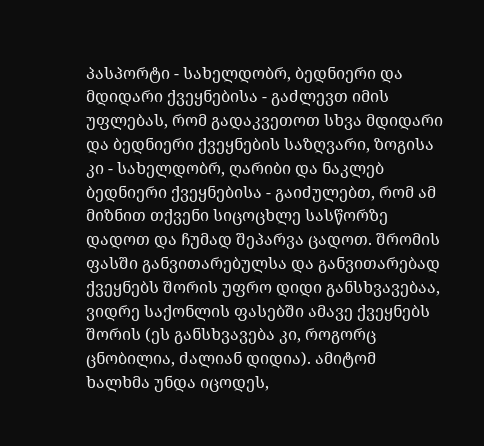პასპორტი - სახელდობრ, ბედნიერი და მდიდარი ქვეყნებისა - გაძლევთ იმის უფლებას, რომ გადაკვეთოთ სხვა მდიდარი და ბედნიერი ქვეყნების საზღვარი, ზოგისა კი - სახელდობრ, ღარიბი და ნაკლებ ბედნიერი ქვეყნებისა - გაიძულებთ, რომ ამ მიზნით თქვენი სიცოცხლე სასწორზე დადოთ და ჩუმად შეპარვა ცადოთ. შრომის ფასში განვითარებულსა და განვითარებად ქვეყნებს შორის უფრო დიდი განსხვავებაა, ვიდრე საქონლის ფასებში ამავე ქვეყნებს შორის (ეს განსხვავება კი, როგორც ცნობილია, ძალიან დიდია). ამიტომ ხალხმა უნდა იცოდეს,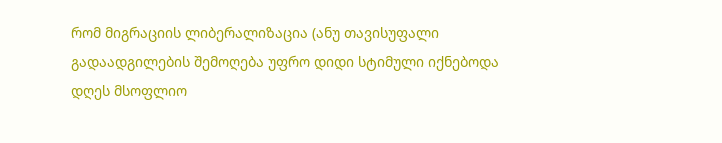რომ მიგრაციის ლიბერალიზაცია (ანუ თავისუფალი გადაადგილების შემოღება უფრო დიდი სტიმული იქნებოდა დღეს მსოფლიო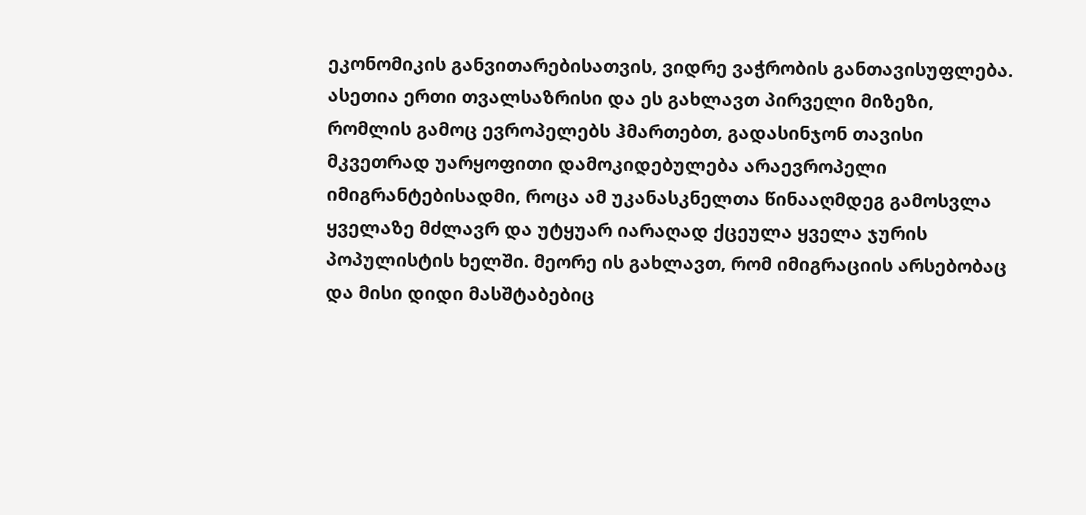ეკონომიკის განვითარებისათვის, ვიდრე ვაჭრობის განთავისუფლება. ასეთია ერთი თვალსაზრისი და ეს გახლავთ პირველი მიზეზი, რომლის გამოც ევროპელებს ჰმართებთ, გადასინჯონ თავისი მკვეთრად უარყოფითი დამოკიდებულება არაევროპელი იმიგრანტებისადმი, როცა ამ უკანასკნელთა წინააღმდეგ გამოსვლა ყველაზე მძლავრ და უტყუარ იარაღად ქცეულა ყველა ჯურის პოპულისტის ხელში. მეორე ის გახლავთ, რომ იმიგრაციის არსებობაც და მისი დიდი მასშტაბებიც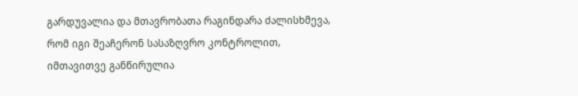გარდუვალია და მთავრობათა რაგინდარა ძალისხმევა, რომ იგი შეაჩერონ სასაზღვრო კონტროლით, იმთავითვე განწირულია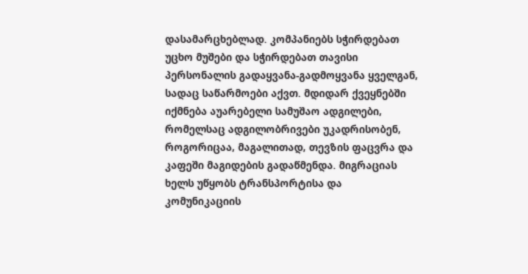დასამარცხებლად. კომპანიებს სჭირდებათ უცხო მუშები და სჭირდებათ თავისი პერსონალის გადაყვანა-გადმოყვანა ყველგან, სადაც საწარმოები აქვთ. მდიდარ ქვეყნებში იქმნება აუარებელი სამუშაო ადგილები, რომელსაც ადგილობრივები უკადრისობენ, როგორიცაა, მაგალითად, თევზის ფაცვრა და კაფეში მაგიდების გადაწმენდა. მიგრაციას ხელს უწყობს ტრანსპორტისა და კომუნიკაციის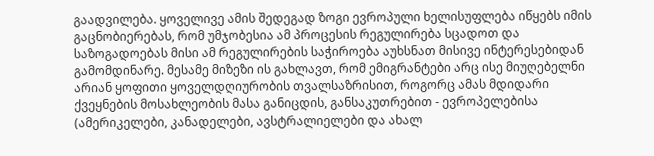გაადვილება. ყოველივე ამის შედეგად ზოგი ევროპული ხელისუფლება იწყებს იმის გაცნობიერებას, რომ უმჯობესია ამ პროცესის რეგულირება სცადოთ და საზოგადოებას მისი ამ რეგულირების საჭიროება აუხსნათ მისივე ინტერესებიდან გამომდინარე. მესამე მიზეზი ის გახლავთ, რომ ემიგრანტები არც ისე მიუღებელნი არიან ყოფითი ყოველდღიურობის თვალსაზრისით, როგორც ამას მდიდარი ქვეყნების მოსახლეობის მასა განიცდის, განსაკუთრებით - ევროპელებისა (ამერიკელები, კანადელები, ავსტრალიელები და ახალ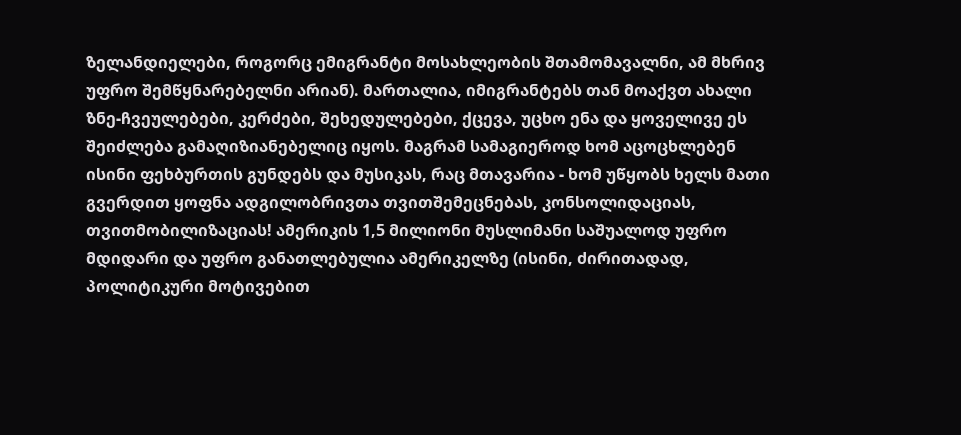ზელანდიელები, როგორც ემიგრანტი მოსახლეობის შთამომავალნი, ამ მხრივ უფრო შემწყნარებელნი არიან). მართალია, იმიგრანტებს თან მოაქვთ ახალი ზნე-ჩვეულებები, კერძები, შეხედულებები, ქცევა, უცხო ენა და ყოველივე ეს შეიძლება გამაღიზიანებელიც იყოს. მაგრამ სამაგიეროდ ხომ აცოცხლებენ ისინი ფეხბურთის გუნდებს და მუსიკას, რაც მთავარია - ხომ უწყობს ხელს მათი გვერდით ყოფნა ადგილობრივთა თვითშემეცნებას, კონსოლიდაციას, თვითმობილიზაციას! ამერიკის 1,5 მილიონი მუსლიმანი საშუალოდ უფრო მდიდარი და უფრო განათლებულია ამერიკელზე (ისინი, ძირითადად, პოლიტიკური მოტივებით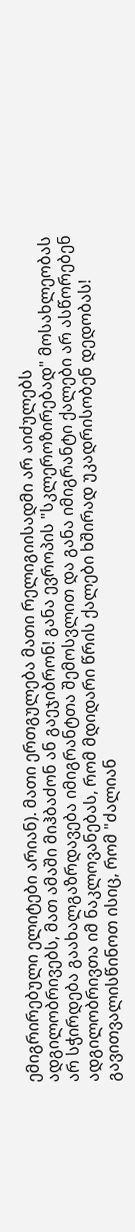ემიგრირებული ელიტები არიან). მათი ერთგულება მათი რელიგიისადმი არ აიძულებს ადგილობრივებს, მათ ამაში მიჰბაძონ ან გაეჯიბრონ! განა ევროპის "სკლეროზირებად" მოსახლეობას არ სჭირდება გაახალგაზრდავება იმიგრანტთა შემოსვლით და განა იმიგრანტი ქალები არ ასწორებენ ადგილობრივთა იმ ნაკლოვანებას, რომ მდიდარი წრის ქალები ხშირად უკადრისობენ დედობას! გავითვალისწინოთ ისიც, რომ "ძალიან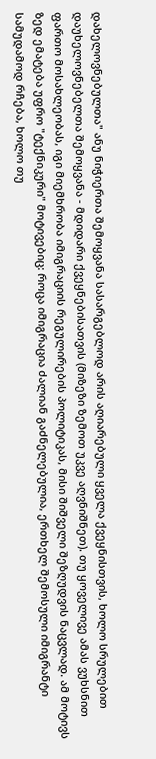დახელოვნებულთა" ანუ ნიჭიერთა შემოყვანა სასარგებლოდ არის აღიარებული ყველა ქვეყნისთვის, ხოლო სრულებით დაუხელოვნებელთა შემოყვანა - მდიდარი ქვეყნებისათვის (მიზეზი ზემოთ უკვე აღვნიშნეთ). თუ ყოველივე ამას ვუხსნით ფართო მოსახლეობას, იგი მიემხრობა იმიგრაციის რეგულირების პოლიტიკას, მისი შიშველი შეზღუდვის ნაცვლად. ამ მოტივს ზედ ემატება უფრო "ტექნიკური" მოტივებიც: როცა იმიგრაცია ძალიან გაძნელებულია, ერთხელ შემოსული იმიგრანტი სამუდამოდ რჩება, ხოლო თუ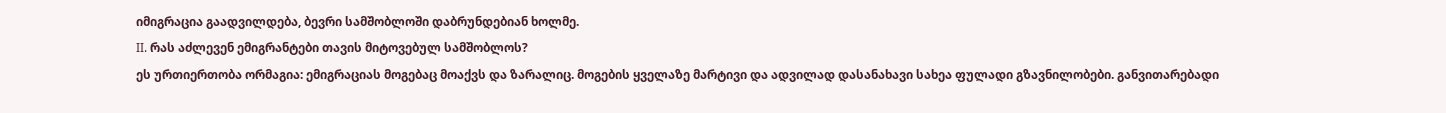იმიგრაცია გაადვილდება, ბევრი სამშობლოში დაბრუნდებიან ხოლმე.
II. რას აძლევენ ემიგრანტები თავის მიტოვებულ სამშობლოს?
ეს ურთიერთობა ორმაგია: ემიგრაციას მოგებაც მოაქვს და ზარალიც. მოგების ყველაზე მარტივი და ადვილად დასანახავი სახეა ფულადი გზავნილობები. განვითარებადი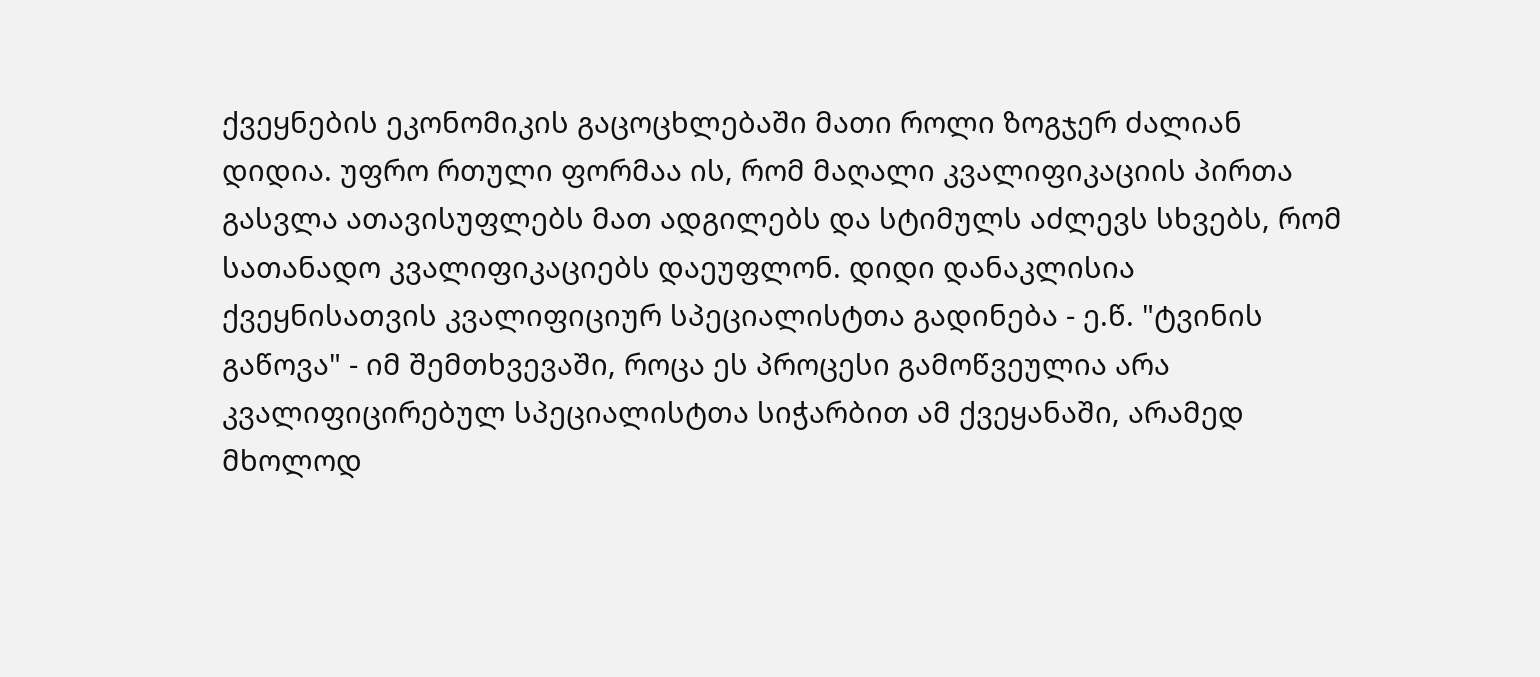ქვეყნების ეკონომიკის გაცოცხლებაში მათი როლი ზოგჯერ ძალიან დიდია. უფრო რთული ფორმაა ის, რომ მაღალი კვალიფიკაციის პირთა გასვლა ათავისუფლებს მათ ადგილებს და სტიმულს აძლევს სხვებს, რომ სათანადო კვალიფიკაციებს დაეუფლონ. დიდი დანაკლისია ქვეყნისათვის კვალიფიციურ სპეციალისტთა გადინება - ე.წ. "ტვინის გაწოვა" - იმ შემთხვევაში, როცა ეს პროცესი გამოწვეულია არა კვალიფიცირებულ სპეციალისტთა სიჭარბით ამ ქვეყანაში, არამედ მხოლოდ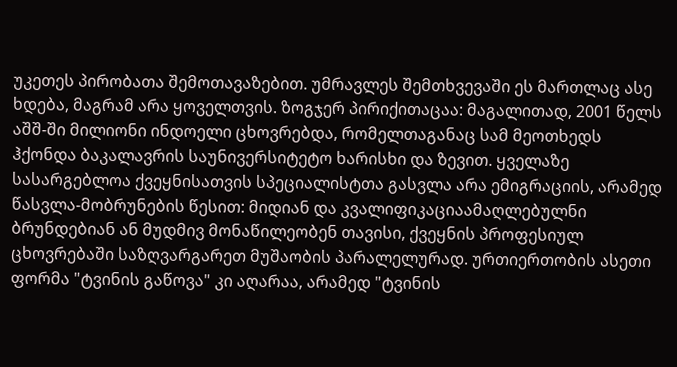უკეთეს პირობათა შემოთავაზებით. უმრავლეს შემთხვევაში ეს მართლაც ასე ხდება, მაგრამ არა ყოველთვის. ზოგჯერ პირიქითაცაა: მაგალითად, 2001 წელს აშშ-ში მილიონი ინდოელი ცხოვრებდა, რომელთაგანაც სამ მეოთხედს ჰქონდა ბაკალავრის საუნივერსიტეტო ხარისხი და ზევით. ყველაზე სასარგებლოა ქვეყნისათვის სპეციალისტთა გასვლა არა ემიგრაციის, არამედ წასვლა-მობრუნების წესით: მიდიან და კვალიფიკაციაამაღლებულნი ბრუნდებიან ან მუდმივ მონაწილეობენ თავისი, ქვეყნის პროფესიულ ცხოვრებაში საზღვარგარეთ მუშაობის პარალელურად. ურთიერთობის ასეთი ფორმა "ტვინის გაწოვა" კი აღარაა, არამედ "ტვინის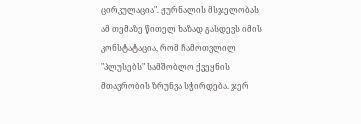ცირკულაცია". ჟურნალის მსჯელობას ამ თემაზე წითელ ხაზად გასდევს იმის კონსტატაცია, რომ ჩამოთვლილ "პლუსებს" სამშობლო ქვეყნის მთავრობის ზრუნვა სჭირდება. ჯერ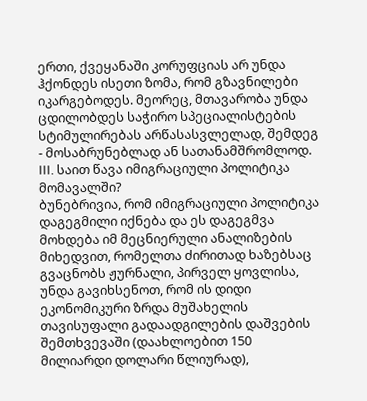ერთი, ქვეყანაში კორუფციას არ უნდა ჰქონდეს ისეთი ზომა, რომ გზავნილები იკარგებოდეს. მეორეც, მთავარობა უნდა ცდილობდეს საჭირო სპეციალისტების სტიმულირებას არწასასვლელად, შემდეგ - მოსაბრუნებლად ან სათანამშრომლოდ.
III. საით წავა იმიგრაციული პოლიტიკა მომავალში?
ბუნებრივია, რომ იმიგრაციული პოლიტიკა დაგეგმილი იქნება და ეს დაგეგმვა მოხდება იმ მეცნიერული ანალიზების მიხედვით, რომელთა ძირითად ხაზებსაც გვაცნობს ჟურნალი, პირველ ყოვლისა, უნდა გავიხსენოთ, რომ ის დიდი ეკონომიკური ზრდა მუშახელის თავისუფალი გადაადგილების დაშვების შემთხვევაში (დაახლოებით 150 მილიარდი დოლარი წლიურად),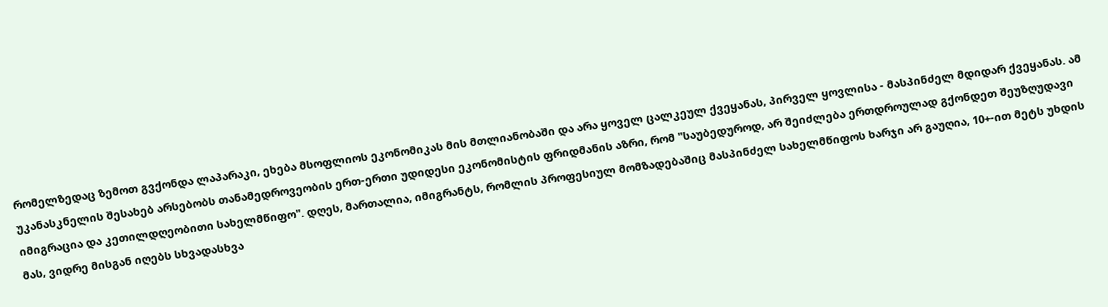რომელზედაც ზემოთ გვქონდა ლაპარაკი, ეხება მსოფლიოს ეკონომიკას მის მთლიანობაში და არა ყოველ ცალკეულ ქვეყანას, პირველ ყოვლისა - მასპინძელ მდიდარ ქვეყანას. ამ უკანასკნელის შესახებ არსებობს თანამედროვეობის ერთ-ერთი უდიდესი ეკონომისტის ფრიდმანის აზრი, რომ "საუბედუროდ, არ შეიძლება ერთდროულად გქონდეთ შეუზღუდავი იმიგრაცია და კეთილდღეობითი სახელმწიფო". დღეს, მართალია, იმიგრანტს, რომლის პროფესიულ მომზადებაშიც მასპინძელ სახელმწიფოს ხარჯი არ გაუღია, 10+-ით მეტს უხდის მას, ვიდრე მისგან იღებს სხვადასხვა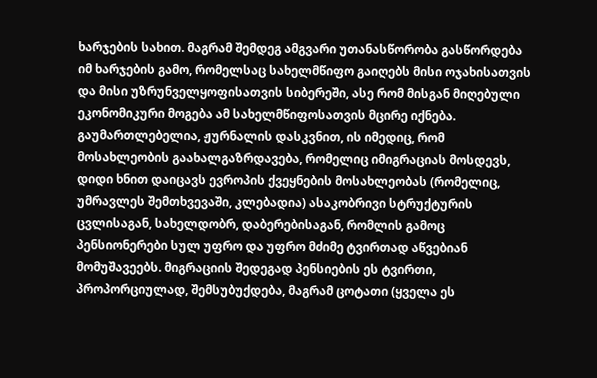ხარჯების სახით. მაგრამ შემდეგ ამგვარი უთანასწორობა გასწორდება იმ ხარჯების გამო, რომელსაც სახელმწიფო გაიღებს მისი ოჯახისათვის და მისი უზრუნველყოფისათვის სიბერეში, ასე რომ მისგან მიღებული ეკონომიკური მოგება ამ სახელმწიფოსათვის მცირე იქნება. გაუმართლებელია, ჟურნალის დასკვნით, ის იმედიც, რომ მოსახლეობის გაახალგაზრდავება, რომელიც იმიგრაციას მოსდევს, დიდი ხნით დაიცავს ევროპის ქვეყნების მოსახლეობას (რომელიც, უმრავლეს შემთხვევაში, კლებადია) ასაკობრივი სტრუქტურის ცვლისაგან, სახელდობრ, დაბერებისაგან, რომლის გამოც პენსიონერები სულ უფრო და უფრო მძიმე ტვირთად აწვებიან მომუშავეებს. მიგრაციის შედეგად პენსიების ეს ტვირთი, პროპორციულად, შემსუბუქდება, მაგრამ ცოტათი (ყველა ეს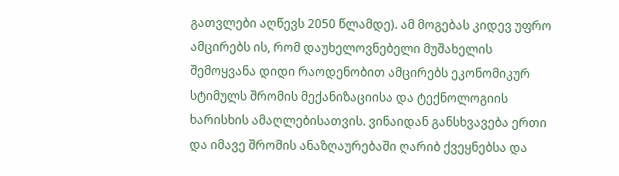გათვლები აღწევს 2050 წლამდე). ამ მოგებას კიდევ უფრო ამცირებს ის, რომ დაუხელოვნებელი მუშახელის შემოყვანა დიდი რაოდენობით ამცირებს ეკონომიკურ სტიმულს შრომის მექანიზაციისა და ტექნოლოგიის ხარისხის ამაღლებისათვის. ვინაიდან განსხვავება ერთი და იმავე შრომის ანაზღაურებაში ღარიბ ქვეყნებსა და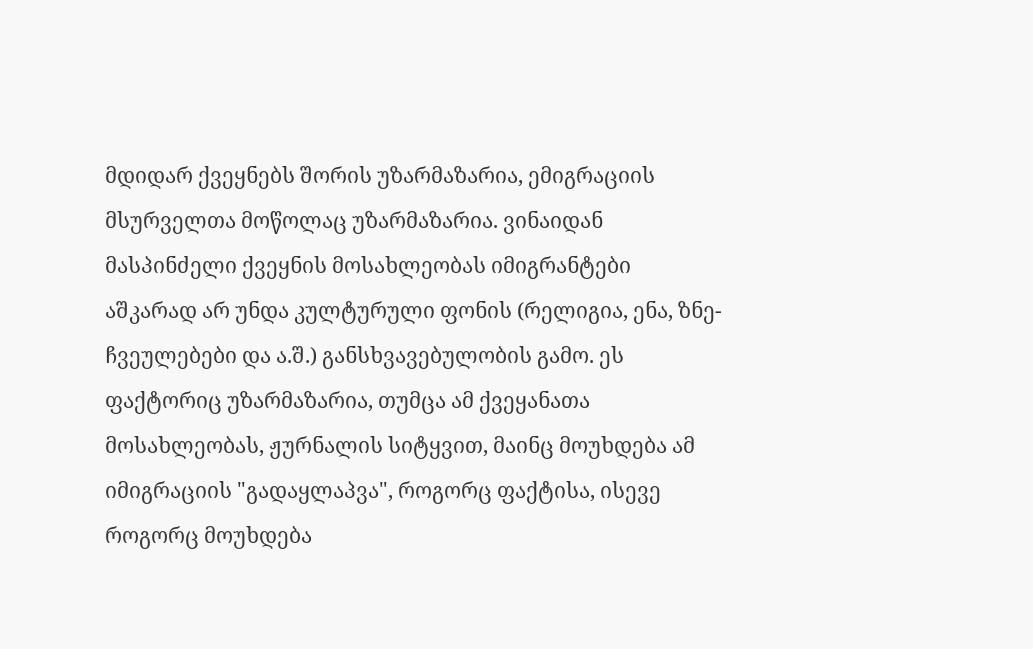მდიდარ ქვეყნებს შორის უზარმაზარია, ემიგრაციის მსურველთა მოწოლაც უზარმაზარია. ვინაიდან მასპინძელი ქვეყნის მოსახლეობას იმიგრანტები აშკარად არ უნდა კულტურული ფონის (რელიგია, ენა, ზნე-ჩვეულებები და ა.შ.) განსხვავებულობის გამო. ეს ფაქტორიც უზარმაზარია, თუმცა ამ ქვეყანათა მოსახლეობას, ჟურნალის სიტყვით, მაინც მოუხდება ამ იმიგრაციის "გადაყლაპვა", როგორც ფაქტისა, ისევე როგორც მოუხდება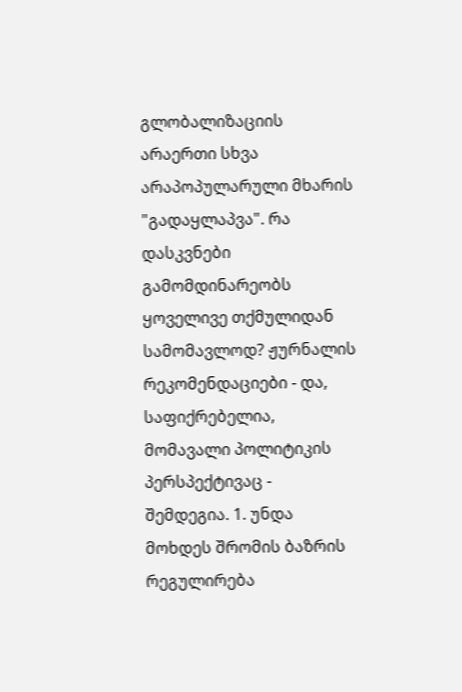გლობალიზაციის არაერთი სხვა არაპოპულარული მხარის "გადაყლაპვა". რა დასკვნები გამომდინარეობს ყოველივე თქმულიდან სამომავლოდ? ჟურნალის რეკომენდაციები - და, საფიქრებელია, მომავალი პოლიტიკის პერსპექტივაც - შემდეგია. 1. უნდა მოხდეს შრომის ბაზრის რეგულირება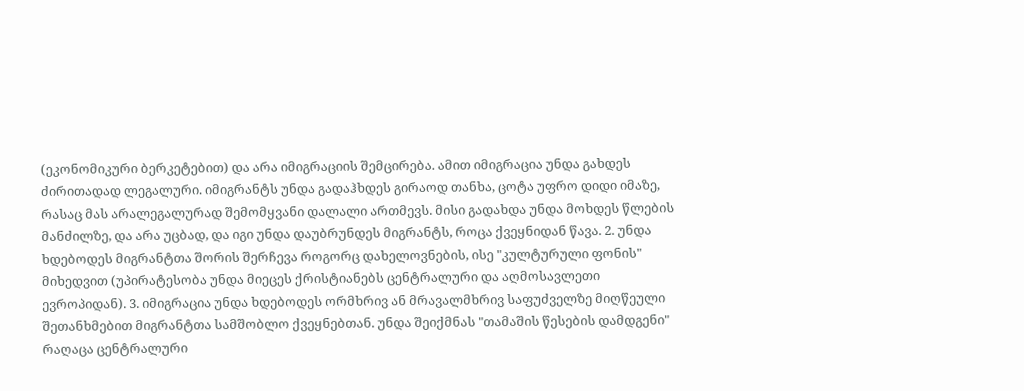(ეკონომიკური ბერკეტებით) და არა იმიგრაციის შემცირება. ამით იმიგრაცია უნდა გახდეს ძირითადად ლეგალური. იმიგრანტს უნდა გადაჰხდეს გირაოდ თანხა, ცოტა უფრო დიდი იმაზე, რასაც მას არალეგალურად შემომყვანი დალალი ართმევს. მისი გადახდა უნდა მოხდეს წლების მანძილზე, და არა უცბად, და იგი უნდა დაუბრუნდეს მიგრანტს, როცა ქვეყნიდან წავა. 2. უნდა ხდებოდეს მიგრანტთა შორის შერჩევა როგორც დახელოვნების, ისე "კულტურული ფონის" მიხედვით (უპირატესობა უნდა მიეცეს ქრისტიანებს ცენტრალური და აღმოსავლეთი ევროპიდან). 3. იმიგრაცია უნდა ხდებოდეს ორმხრივ ან მრავალმხრივ საფუძველზე მიღწეული შეთანხმებით მიგრანტთა სამშობლო ქვეყნებთან. უნდა შეიქმნას "თამაშის წესების დამდგენი" რაღაცა ცენტრალური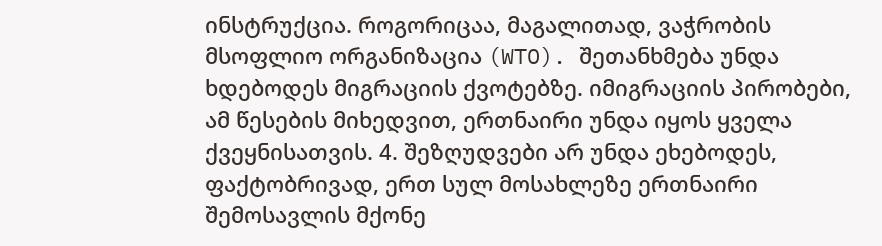ინსტრუქცია. როგორიცაა, მაგალითად, ვაჭრობის მსოფლიო ორგანიზაცია (WTO). შეთანხმება უნდა ხდებოდეს მიგრაციის ქვოტებზე. იმიგრაციის პირობები, ამ წესების მიხედვით, ერთნაირი უნდა იყოს ყველა ქვეყნისათვის. 4. შეზღუდვები არ უნდა ეხებოდეს, ფაქტობრივად, ერთ სულ მოსახლეზე ერთნაირი შემოსავლის მქონე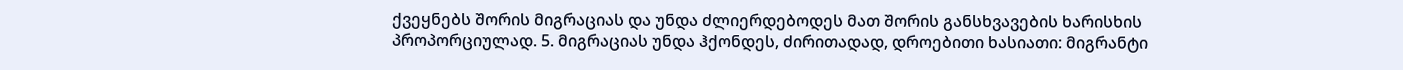ქვეყნებს შორის მიგრაციას და უნდა ძლიერდებოდეს მათ შორის განსხვავების ხარისხის პროპორციულად. 5. მიგრაციას უნდა ჰქონდეს, ძირითადად, დროებითი ხასიათი: მიგრანტი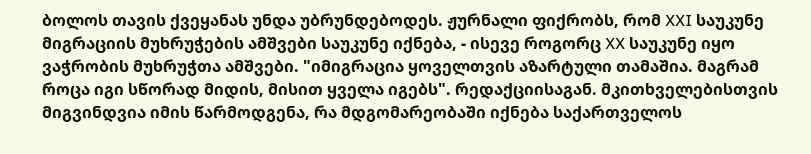ბოლოს თავის ქვეყანას უნდა უბრუნდებოდეს. ჟურნალი ფიქრობს, რომ XXI საუკუნე მიგრაციის მუხრუჭების ამშვები საუკუნე იქნება, - ისევე როგორც XX საუკუნე იყო ვაჭრობის მუხრუჭთა ამშვები. "იმიგრაცია ყოველთვის აზარტული თამაშია. მაგრამ როცა იგი სწორად მიდის, მისით ყველა იგებს". რედაქციისაგან. მკითხველებისთვის მიგვინდვია იმის წარმოდგენა, რა მდგომარეობაში იქნება საქართველოს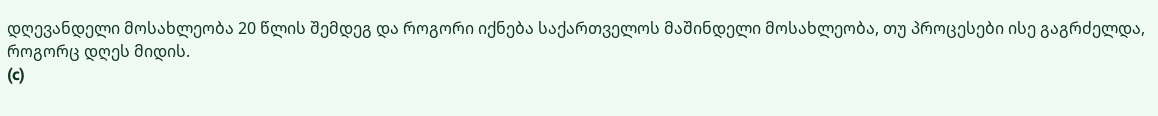დღევანდელი მოსახლეობა 20 წლის შემდეგ და როგორი იქნება საქართველოს მაშინდელი მოსახლეობა, თუ პროცესები ისე გაგრძელდა, როგორც დღეს მიდის.
(c)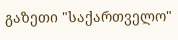გაზეთი "საქართველო"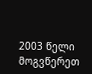2003 წელი მოგვწერეთ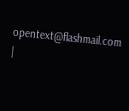opentext@flashmail.com |